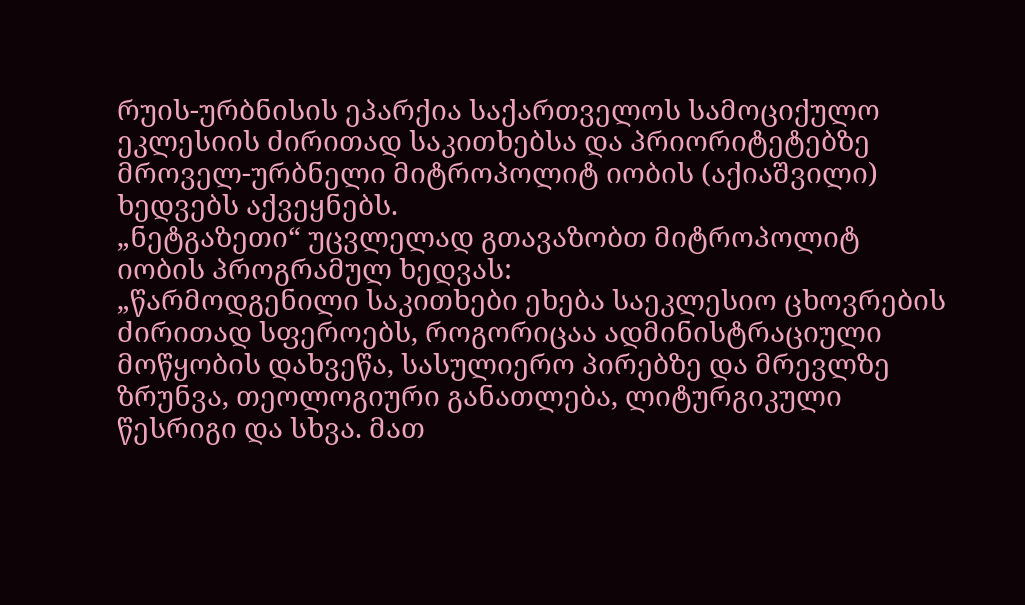რუის-ურბნისის ეპარქია საქართველოს სამოციქულო ეკლესიის ძირითად საკითხებსა და პრიორიტეტებზე მროველ-ურბნელი მიტროპოლიტ იობის (აქიაშვილი) ხედვებს აქვეყნებს.
„ნეტგაზეთი“ უცვლელად გთავაზობთ მიტროპოლიტ იობის პროგრამულ ხედვას:
„წარმოდგენილი საკითხები ეხება საეკლესიო ცხოვრების ძირითად სფეროებს, როგორიცაა ადმინისტრაციული მოწყობის დახვეწა, სასულიერო პირებზე და მრევლზე ზრუნვა, თეოლოგიური განათლება, ლიტურგიკული წესრიგი და სხვა. მათ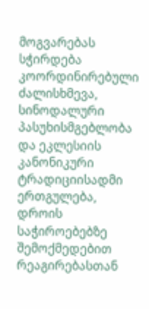მოგვარებას სჭირდება კოორდინირებული ძალისხმევა, სინოდალური პასუხისმგებლობა და ეკლესიის კანონიკური ტრადიციისადმი ერთგულება, დროის საჭიროებებზე შემოქმედებით რეაგირებასთან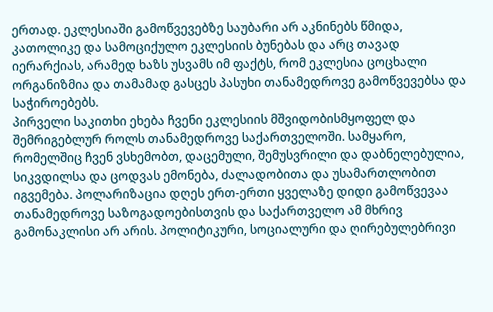ერთად. ეკლესიაში გამოწვევებზე საუბარი არ აკნინებს წმიდა, კათოლიკე და სამოციქულო ეკლესიის ბუნებას და არც თავად იერარქიას, არამედ ხაზს უსვამს იმ ფაქტს, რომ ეკლესია ცოცხალი ორგანიზმია და თამამად გასცეს პასუხი თანამედროვე გამოწვევებსა და საჭიროებებს.
პირველი საკითხი ეხება ჩვენი ეკლესიის მშვიდობისმყოფელ და შემრიგებლურ როლს თანამედროვე საქართველოში. სამყარო, რომელშიც ჩვენ ვსხემობთ, დაცემული, შემუსვრილი და დაბნელებულია, სიკვდილსა და ცოდვას ემონება, ძალადობითა და უსამართლობით იგვემება. პოლარიზაცია დღეს ერთ-ერთი ყველაზე დიდი გამოწვევაა თანამედროვე საზოგადოებისთვის და საქართველო ამ მხრივ გამონაკლისი არ არის. პოლიტიკური, სოციალური და ღირებულებრივი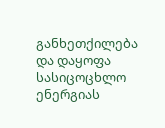განხეთქილება და დაყოფა სასიცოცხლო ენერგიას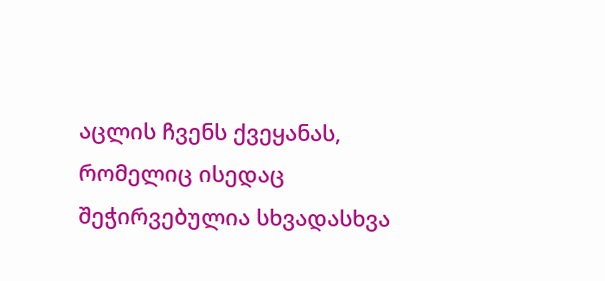აცლის ჩვენს ქვეყანას, რომელიც ისედაც შეჭირვებულია სხვადასხვა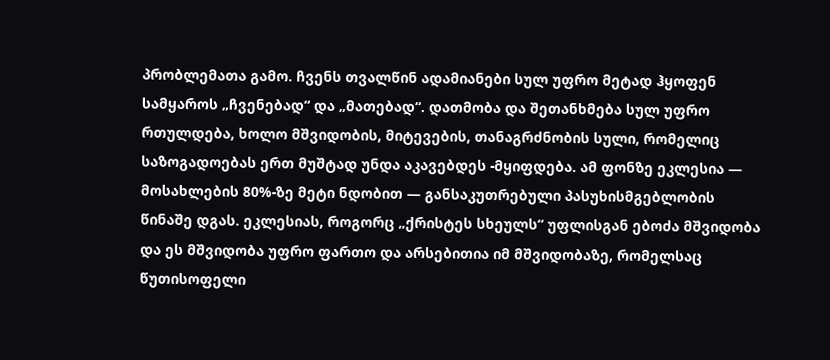პრობლემათა გამო. ჩვენს თვალწინ ადამიანები სულ უფრო მეტად ჰყოფენ სამყაროს „ჩვენებად“ და „მათებად“. დათმობა და შეთანხმება სულ უფრო რთულდება, ხოლო მშვიდობის, მიტევების, თანაგრძნობის სული, რომელიც საზოგადოებას ერთ მუშტად უნდა აკავებდეს -მყიფდება. ამ ფონზე ეკლესია — მოსახლების 80%-ზე მეტი ნდობით — განსაკუთრებული პასუხისმგებლობის წინაშე დგას. ეკლესიას, როგორც „ქრისტეს სხეულს“ უფლისგან ებოძა მშვიდობა და ეს მშვიდობა უფრო ფართო და არსებითია იმ მშვიდობაზე, რომელსაც წუთისოფელი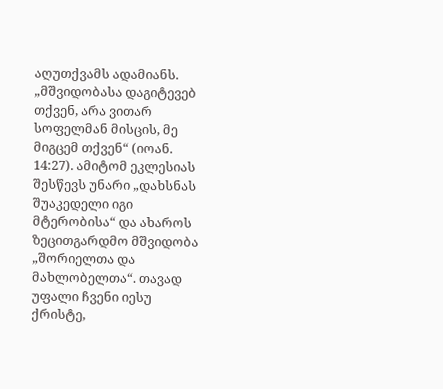აღუთქვამს ადამიანს. „მშვიდობასა დაგიტევებ თქვენ, არა ვითარ სოფელმან მისცის, მე მიგცემ თქვენ“ (იოან. 14:27). ამიტომ ეკლესიას შესწევს უნარი „დახსნას შუაკედელი იგი მტერობისა“ და ახაროს ზეცითგარდმო მშვიდობა „შორიელთა და მახლობელთა“. თავად უფალი ჩვენი იესუ ქრისტე,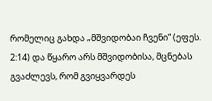რომელიც გახდა „მშვიდობაი ჩვენი“ (ეფეს. 2:14) და წყარო არს მშვიდობისა, მცნებას გვაძლევს, რომ გვიყვარდეს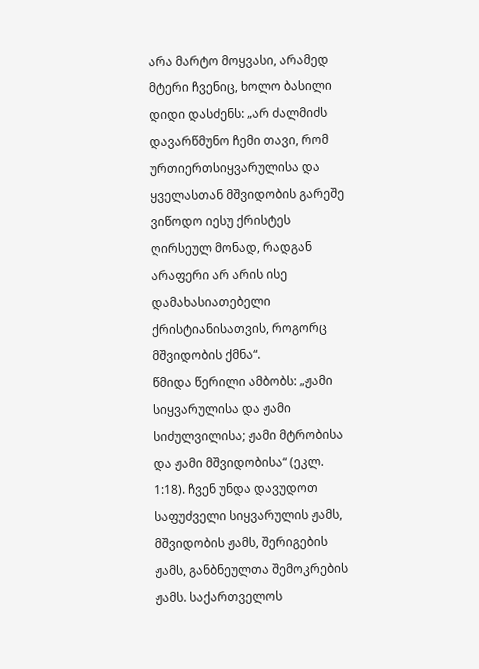არა მარტო მოყვასი, არამედ მტერი ჩვენიც, ხოლო ბასილი დიდი დასძენს: „არ ძალმიძს დავარწმუნო ჩემი თავი, რომ ურთიერთსიყვარულისა და ყველასთან მშვიდობის გარეშე ვიწოდო იესუ ქრისტეს ღირსეულ მონად, რადგან არაფერი არ არის ისე დამახასიათებელი ქრისტიანისათვის, როგორც მშვიდობის ქმნა“.
წმიდა წერილი ამბობს: „ჟამი სიყვარულისა და ჟამი სიძულვილისა; ჟამი მტრობისა და ჟამი მშვიდობისა“ (ეკლ. 1:18). ჩვენ უნდა დავუდოთ საფუძველი სიყვარულის ჟამს, მშვიდობის ჟამს, შერიგების ჟამს, განბნეულთა შემოკრების ჟამს. საქართველოს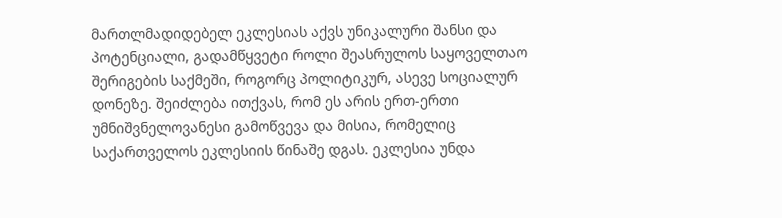მართლმადიდებელ ეკლესიას აქვს უნიკალური შანსი და პოტენციალი, გადამწყვეტი როლი შეასრულოს საყოველთაო შერიგების საქმეში, როგორც პოლიტიკურ, ასევე სოციალურ დონეზე. შეიძლება ითქვას, რომ ეს არის ერთ-ერთი უმნიშვნელოვანესი გამოწვევა და მისია, რომელიც საქართველოს ეკლესიის წინაშე დგას. ეკლესია უნდა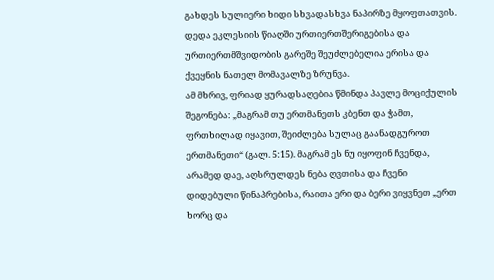გახდეს სულიერი ხიდი სხვადასხვა ნაპირზე მყოფთათვის. დედა ეკლესიის წიაღში ურთიერთშერიგებისა და ურთიერთმშვიდობის გარეშე შეუძლებელია ერისა და ქვეყნის ნათელ მომავალზე ზრუნვა.
ამ მხრივ, ფრიად ყურადსაღებია წმინდა პავლე მოციქულის შეგონება: „მაგრამ თუ ერთმანეთს კბენთ და ჭამთ, ფრთხილად იყავით, შეიძლება სულაც გაანადგუროთ ერთმანეთი“ (გალ. 5:15). მაგრამ ეს ნუ იყოფინ ჩვენდა, არამედ დაე, აღსრულდეს ნება ღვთისა და ჩვენი დიდებული წინაპრებისა, რაითა ერი და ბერი ვიყვნეთ „ერთ ხორც და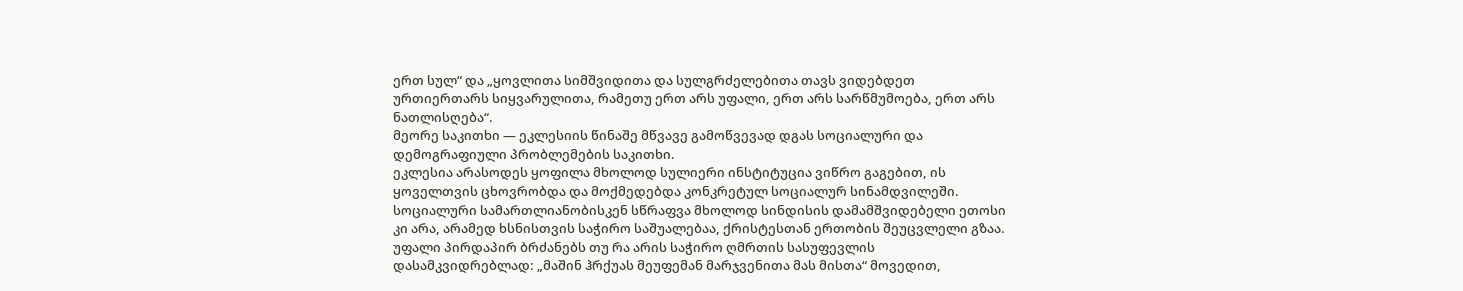ერთ სულ“ და „ყოვლითა სიმშვიდითა და სულგრძელებითა თავს ვიდებდეთ ურთიერთარს სიყვარულითა, რამეთუ ერთ არს უფალი, ერთ არს სარწმუმოება, ერთ არს ნათლისღება“.
მეორე საკითხი — ეკლესიის წინაშე მწვავე გამოწვევად დგას სოციალური და დემოგრაფიული პრობლემების საკითხი.
ეკლესია არასოდეს ყოფილა მხოლოდ სულიერი ინსტიტუცია ვიწრო გაგებით, ის ყოველთვის ცხოვრობდა და მოქმედებდა კონკრეტულ სოციალურ სინამდვილეში. სოციალური სამართლიანობისკენ სწრაფვა მხოლოდ სინდისის დამამშვიდებელი ეთოსი კი არა, არამედ ხსნისთვის საჭირო საშუალებაა, ქრისტესთან ერთობის შეუცვლელი გზაა. უფალი პირდაპირ ბრძანებს თუ რა არის საჭირო ღმრთის სასუფევლის დასამკვიდრებლად: „მაშინ ჰრქუას მეუფემან მარჯვენითა მას მისთა“ მოვედით,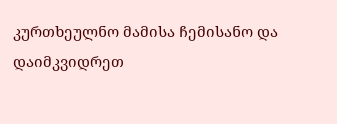კურთხეულნო მამისა ჩემისანო და დაიმკვიდრეთ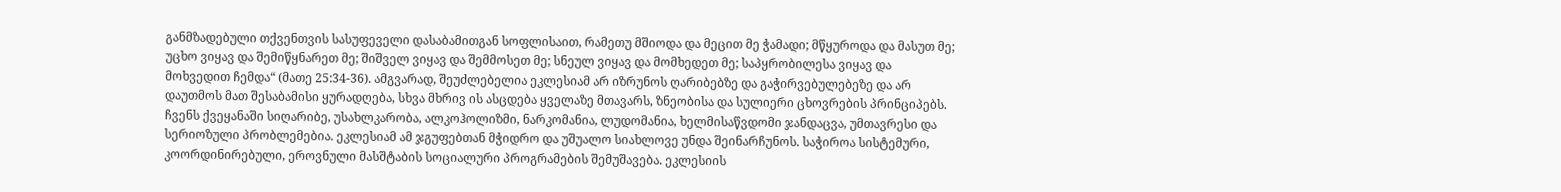განმზადებული თქვენთვის სასუფეველი დასაბამითგან სოფლისაით, რამეთუ მშიოდა და მეცით მე ჭამადი; მწყუროდა და მასუთ მე; უცხო ვიყავ და შემიწყნარეთ მე; შიშველ ვიყავ და შემმოსეთ მე; სნეულ ვიყავ და მომხედეთ მე; საპყრობილესა ვიყავ და მოხვედით ჩემდა“ (მათე 25:34-36). ამგვარად, შეუძლებელია ეკლესიამ არ იზრუნოს ღარიბებზე და გაჭირვებულებეზე და არ დაუთმოს მათ შესაბამისი ყურადღება, სხვა მხრივ ის ასცდება ყველაზე მთავარს, ზნეობისა და სულიერი ცხოვრების პრინციპებს.
ჩვენს ქვეყანაში სიღარიბე, უსახლკარობა, ალკოჰოლიზმი, ნარკომანია, ლუდომანია, ხელმისაწვდომი ჯანდაცვა, უმთავრესი და სერიოზული პრობლემებია. ეკლესიამ ამ ჯგუფებთან მჭიდრო და უშუალო სიახლოვე უნდა შეინარჩუნოს. საჭიროა სისტემური, კოორდინირებული, ეროვნული მასშტაბის სოციალური პროგრამების შემუშავება. ეკლესიის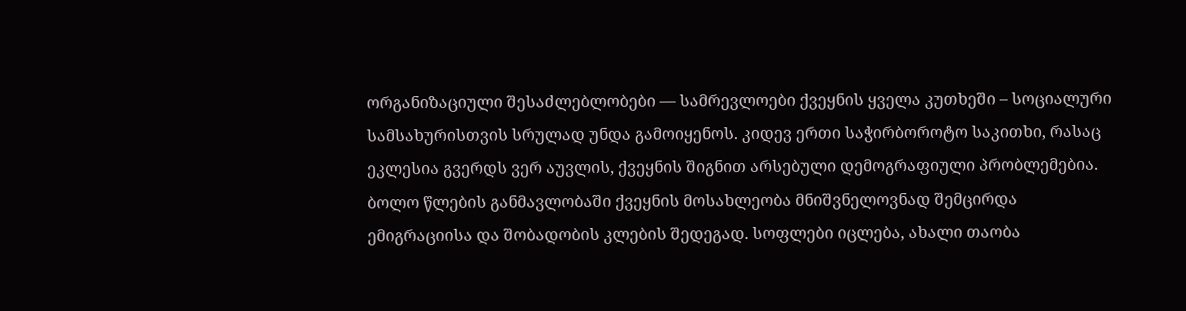ორგანიზაციული შესაძლებლობები — სამრევლოები ქვეყნის ყველა კუთხეში – სოციალური სამსახურისთვის სრულად უნდა გამოიყენოს. კიდევ ერთი საჭირბოროტო საკითხი, რასაც ეკლესია გვერდს ვერ აუვლის, ქვეყნის შიგნით არსებული დემოგრაფიული პრობლემებია.
ბოლო წლების განმავლობაში ქვეყნის მოსახლეობა მნიშვნელოვნად შემცირდა ემიგრაციისა და შობადობის კლების შედეგად. სოფლები იცლება, ახალი თაობა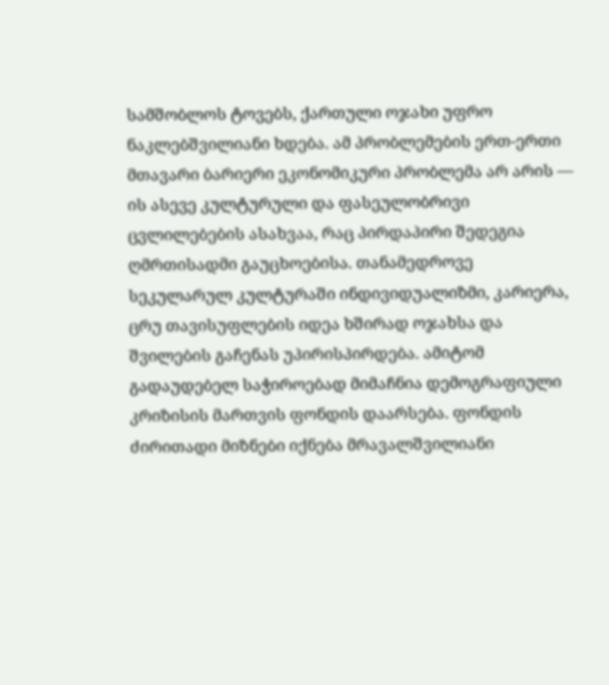სამშობლოს ტოვებს, ქართული ოჯახი უფრო ნაკლებშვილიანი ხდება. ამ პრობლემების ერთ-ერთი მთავარი ბარიერი ეკონომიკური პრობლემა არ არის — ის ასევე კულტურული და ფასეულობრივი ცვლილებების ასახვაა, რაც პირდაპირი შედეგია ღმრთისადმი გაუცხოებისა. თანამედროვე სეკულარულ კულტურაში ინდივიდუალიზმი, კარიერა, ცრუ თავისუფლების იდეა ხშირად ოჯახსა და შვილების გაჩენას უპირისპირდება. ამიტომ გადაუდებელ საჭიროებად მიმაჩნია დემოგრაფიული კრიზისის მართვის ფონდის დაარსება. ფონდის ძირითადი მიზნები იქნება მრავალშვილიანი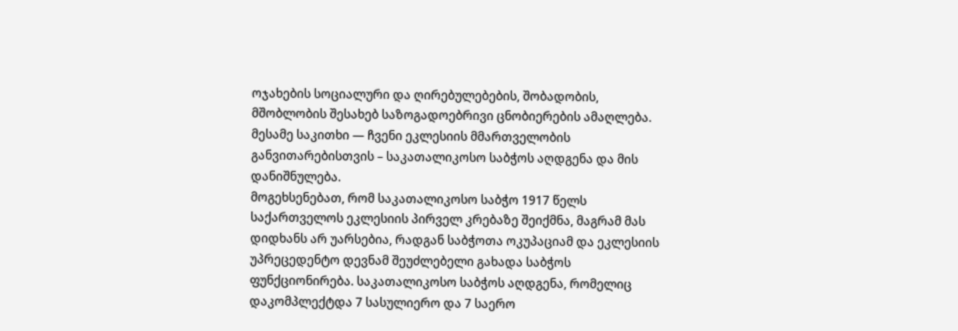ოჯახების სოციალური და ღირებულებების, შობადობის, მშობლობის შესახებ საზოგადოებრივი ცნობიერების ამაღლება.
მესამე საკითხი — ჩვენი ეკლესიის მმართველობის განვითარებისთვის – საკათალიკოსო საბჭოს აღდგენა და მის დანიშნულება.
მოგეხსენებათ, რომ საკათალიკოსო საბჭო 1917 წელს საქართველოს ეკლესიის პირველ კრებაზე შეიქმნა, მაგრამ მას დიდხანს არ უარსებია, რადგან საბჭოთა ოკუპაციამ და ეკლესიის უპრეცედენტო დევნამ შეუძლებელი გახადა საბჭოს ფუნქციონირება. საკათალიკოსო საბჭოს აღდგენა, რომელიც დაკომპლექტდა 7 სასულიერო და 7 საერო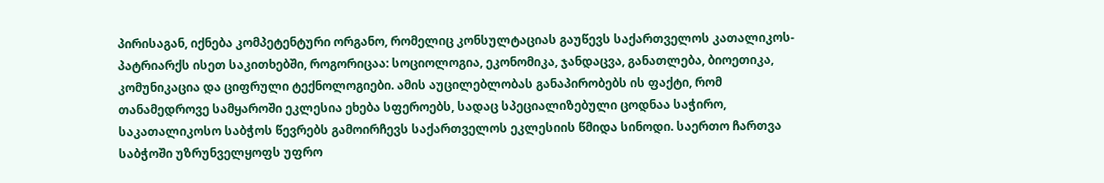პირისაგან, იქნება კომპეტენტური ორგანო, რომელიც კონსულტაციას გაუწევს საქართველოს კათალიკოს-პატრიარქს ისეთ საკითხებში, როგორიცაა: სოციოლოგია, ეკონომიკა, ჯანდაცვა, განათლება, ბიოეთიკა, კომუნიკაცია და ციფრული ტექნოლოგიები. ამის აუცილებლობას განაპირობებს ის ფაქტი, რომ თანამედროვე სამყაროში ეკლესია ეხება სფეროებს, სადაც სპეციალიზებული ცოდნაა საჭირო, საკათალიკოსო საბჭოს წევრებს გამოირჩევს საქართველოს ეკლესიის წმიდა სინოდი. საერთო ჩართვა საბჭოში უზრუნველყოფს უფრო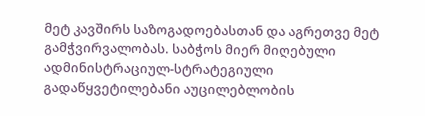მეტ კავშირს საზოგადოებასთან და აგრეთვე მეტ გამჭვირვალობას. საბჭოს მიერ მიღებული ადმინისტრაციულ-სტრატეგიული გადაწყვეტილებანი აუცილებლობის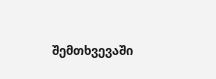შემთხვევაში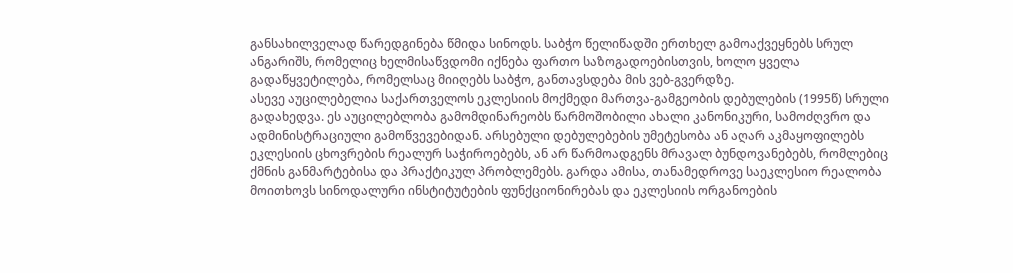განსახილველად წარედგინება წმიდა სინოდს. საბჭო წელიწადში ერთხელ გამოაქვეყნებს სრულ ანგარიშს, რომელიც ხელმისაწვდომი იქნება ფართო საზოგადოებისთვის, ხოლო ყველა გადაწყვეტილება, რომელსაც მიიღებს საბჭო, განთავსდება მის ვებ-გვერდზე.
ასევე აუცილებელია საქართველოს ეკლესიის მოქმედი მართვა-გამგეობის დებულების (1995წ) სრული გადახედვა. ეს აუცილებლობა გამომდინარეობს წარმოშობილი ახალი კანონიკური, სამოძღვრო და ადმინისტრაციული გამოწვევებიდან. არსებული დებულებების უმეტესობა ან აღარ აკმაყოფილებს ეკლესიის ცხოვრების რეალურ საჭიროებებს, ან არ წარმოადგენს მრავალ ბუნდოვანებებს, რომლებიც ქმნის განმარტებისა და პრაქტიკულ პრობლემებს. გარდა ამისა, თანამედროვე საეკლესიო რეალობა მოითხოვს სინოდალური ინსტიტუტების ფუნქციონირებას და ეკლესიის ორგანოების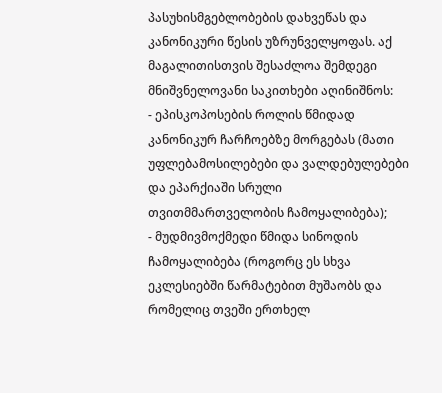პასუხისმგებლობების დახვეწას და კანონიკური წესის უზრუნველყოფას. აქ მაგალითისთვის შესაძლოა შემდეგი მნიშვნელოვანი საკითხები აღინიშნოს:
- ეპისკოპოსების როლის წმიდად კანონიკურ ჩარჩოებზე მორგებას (მათი უფლებამოსილებები და ვალდებულებები და ეპარქიაში სრული თვითმმართველობის ჩამოყალიბება);
- მუდმივმოქმედი წმიდა სინოდის ჩამოყალიბება (როგორც ეს სხვა ეკლესიებში წარმატებით მუშაობს და რომელიც თვეში ერთხელ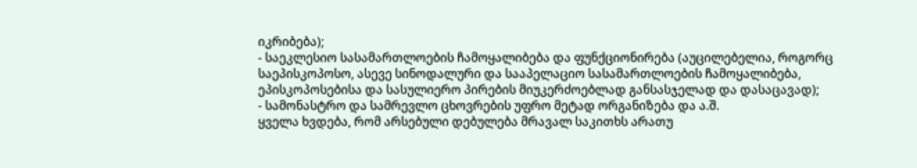იკრიბება);
- საეკლესიო სასამართლოების ჩამოყალიბება და ფუნქციონირება (აუცილებელია, როგორც საეპისკოპოსო, ასევე სინოდალური და სააპელაციო სასამართლოების ჩამოყალიბება, ეპისკოპოსებისა და სასულიერო პირების მიუკერძოებლად განსასჯელად და დასაცავად);
- სამონასტრო და სამრევლო ცხოვრების უფრო მეტად ორგანიზება და ა.შ.
ყველა ხვდება, რომ არსებული დებულება მრავალ საკითხს არათუ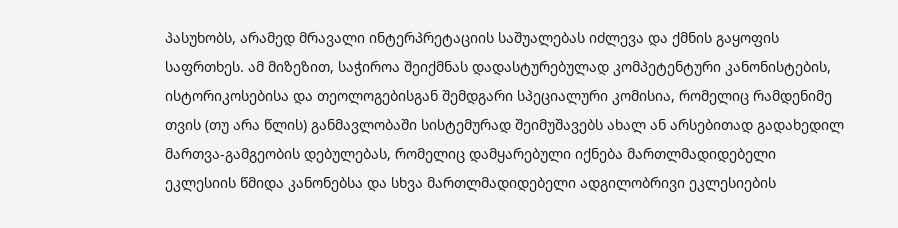პასუხობს, არამედ მრავალი ინტერპრეტაციის საშუალებას იძლევა და ქმნის გაყოფის საფრთხეს. ამ მიზეზით, საჭიროა შეიქმნას დადასტურებულად კომპეტენტური კანონისტების, ისტორიკოსებისა და თეოლოგებისგან შემდგარი სპეციალური კომისია, რომელიც რამდენიმე თვის (თუ არა წლის) განმავლობაში სისტემურად შეიმუშავებს ახალ ან არსებითად გადახედილ მართვა-გამგეობის დებულებას, რომელიც დამყარებული იქნება მართლმადიდებელი ეკლესიის წმიდა კანონებსა და სხვა მართლმადიდებელი ადგილობრივი ეკლესიების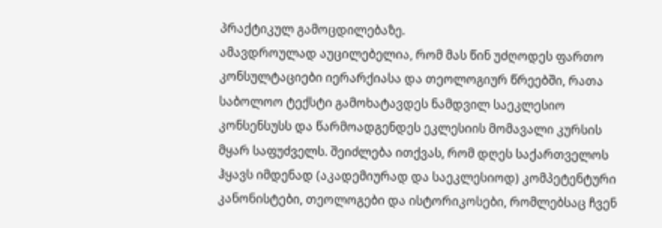პრაქტიკულ გამოცდილებაზე.
ამავდროულად აუცილებელია, რომ მას წინ უძღოდეს ფართო კონსულტაციები იერარქიასა და თეოლოგიურ წრეებში, რათა საბოლოო ტექსტი გამოხატავდეს ნამდვილ საეკლესიო კონსენსუსს და წარმოადგენდეს ეკლესიის მომავალი კურსის მყარ საფუძველს. შეიძლება ითქვას, რომ დღეს საქართველოს ჰყავს იმდენად (აკადემიურად და საეკლესიოდ) კომპეტენტური კანონისტები, თეოლოგები და ისტორიკოსები, რომლებსაც ჩვენ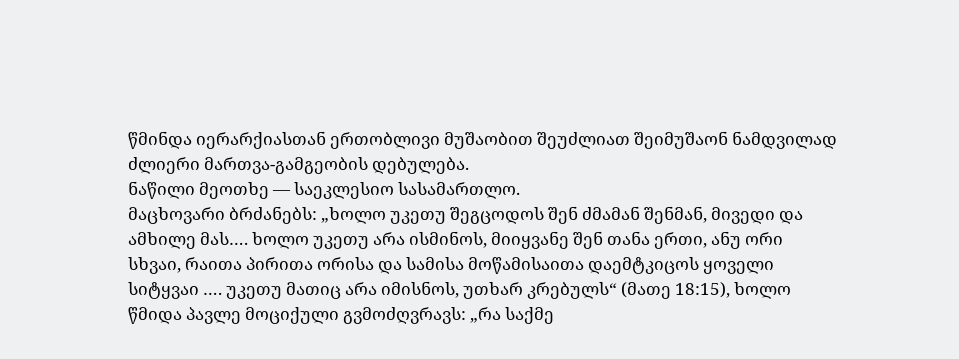წმინდა იერარქიასთან ერთობლივი მუშაობით შეუძლიათ შეიმუშაონ ნამდვილად ძლიერი მართვა-გამგეობის დებულება.
ნაწილი მეოთხე — საეკლესიო სასამართლო.
მაცხოვარი ბრძანებს: „ხოლო უკეთუ შეგცოდოს შენ ძმამან შენმან, მივედი და ამხილე მას…. ხოლო უკეთუ არა ისმინოს, მიიყვანე შენ თანა ერთი, ანუ ორი სხვაი, რაითა პირითა ორისა და სამისა მოწამისაითა დაემტკიცოს ყოველი სიტყვაი …. უკეთუ მათიც არა იმისნოს, უთხარ კრებულს“ (მათე 18:15), ხოლო წმიდა პავლე მოციქული გვმოძღვრავს: „რა საქმე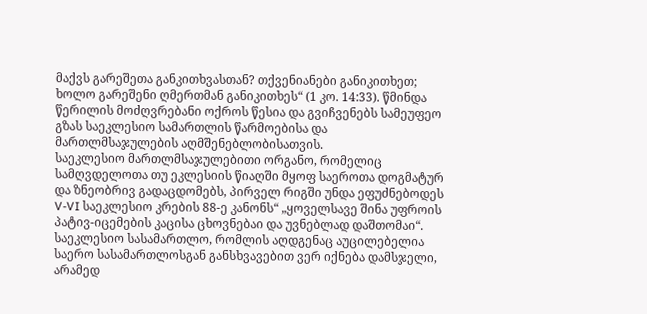მაქვს გარეშეთა განკითხვასთან? თქვენიანები განიკითხეთ; ხოლო გარეშენი ღმერთმან განიკითხეს“ (1 კო. 14:33). წმინდა წერილის მოძღვრებანი ოქროს წესია და გვიჩვენებს სამეუფეო გზას საეკლესიო სამართლის წარმოებისა და მართლმსაჯულების აღმშენებლობისათვის.
საეკლესიო მართლმსაჯულებითი ორგანო, რომელიც სამღვდელოთა თუ ეკლესიის წიაღში მყოფ საეროთა დოგმატურ და ზნეობრივ გადაცდომებს, პირველ რიგში უნდა ეფუძნებოდეს V-VI საეკლესიო კრების 88-ე კანონს“ „ყოველსავე შინა უფროის პატივ-იცემების კაცისა ცხოვნებაი და უვნებლად დაშთომაი“. საეკლესიო სასამართლო, რომლის აღდგენაც აუცილებელია საერო სასამართლოსგან განსხვავებით ვერ იქნება დამსჯელი, არამედ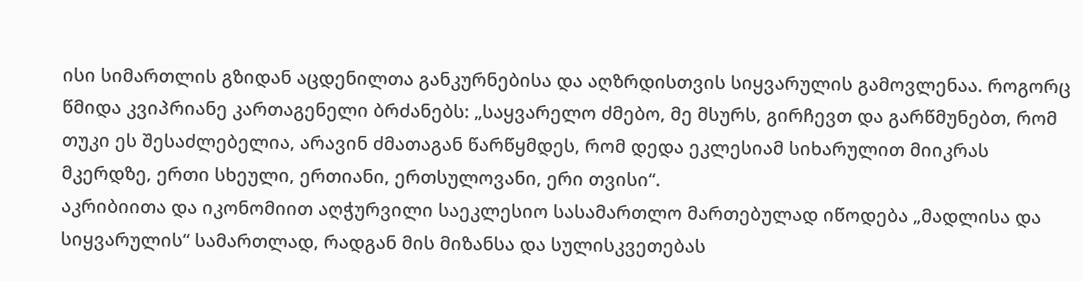ისი სიმართლის გზიდან აცდენილთა განკურნებისა და აღზრდისთვის სიყვარულის გამოვლენაა. როგორც წმიდა კვიპრიანე კართაგენელი ბრძანებს: „საყვარელო ძმებო, მე მსურს, გირჩევთ და გარწმუნებთ, რომ თუკი ეს შესაძლებელია, არავინ ძმათაგან წარწყმდეს, რომ დედა ეკლესიამ სიხარულით მიიკრას მკერდზე, ერთი სხეული, ერთიანი, ერთსულოვანი, ერი თვისი“.
აკრიბიითა და იკონომიით აღჭურვილი საეკლესიო სასამართლო მართებულად იწოდება „მადლისა და სიყვარულის“ სამართლად, რადგან მის მიზანსა და სულისკვეთებას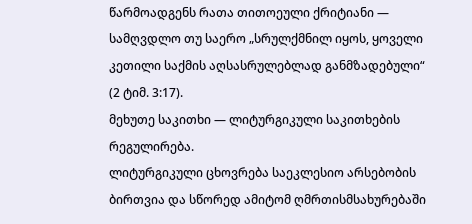წარმოადგენს რათა თითოეული ქრიტიანი — სამღვდლო თუ საერო „სრულქმნილ იყოს, ყოველი კეთილი საქმის აღსასრულებლად განმზადებული“ (2 ტიმ. 3:17).
მეხუთე საკითხი — ლიტურგიკული საკითხების რეგულირება.
ლიტურგიკული ცხოვრება საეკლესიო არსებობის ბირთვია და სწორედ ამიტომ ღმრთისმსახურებაში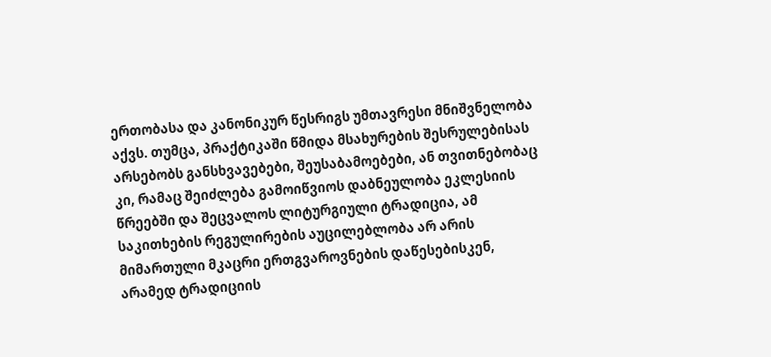ერთობასა და კანონიკურ წესრიგს უმთავრესი მნიშვნელობა აქვს. თუმცა, პრაქტიკაში წმიდა მსახურების შესრულებისას არსებობს განსხვავებები, შეუსაბამოებები, ან თვითნებობაც კი, რამაც შეიძლება გამოიწვიოს დაბნეულობა ეკლესიის წრეებში და შეცვალოს ლიტურგიული ტრადიცია, ამ საკითხების რეგულირების აუცილებლობა არ არის მიმართული მკაცრი ერთგვაროვნების დაწესებისკენ, არამედ ტრადიციის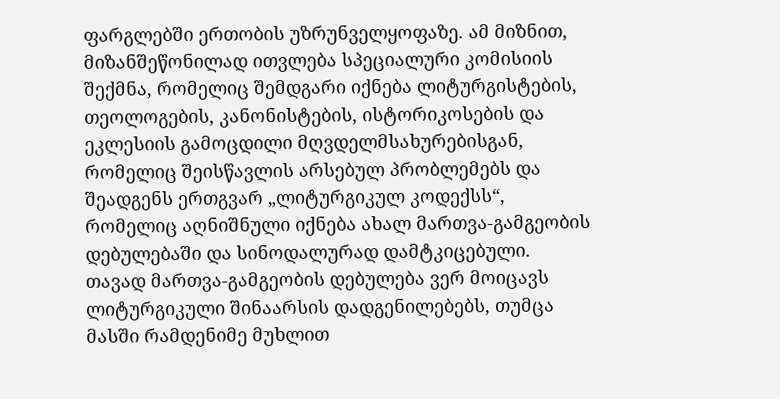ფარგლებში ერთობის უზრუნველყოფაზე. ამ მიზნით, მიზანშეწონილად ითვლება სპეციალური კომისიის შექმნა, რომელიც შემდგარი იქნება ლიტურგისტების, თეოლოგების, კანონისტების, ისტორიკოსების და ეკლესიის გამოცდილი მღვდელმსახურებისგან, რომელიც შეისწავლის არსებულ პრობლემებს და შეადგენს ერთგვარ „ლიტურგიკულ კოდექსს“, რომელიც აღნიშნული იქნება ახალ მართვა-გამგეობის დებულებაში და სინოდალურად დამტკიცებული.
თავად მართვა-გამგეობის დებულება ვერ მოიცავს ლიტურგიკული შინაარსის დადგენილებებს, თუმცა მასში რამდენიმე მუხლით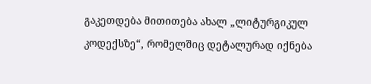გაკეთდება მითითება ახალ „ლიტურგიკულ კოდექსზე“, რომელშიც დეტალურად იქნება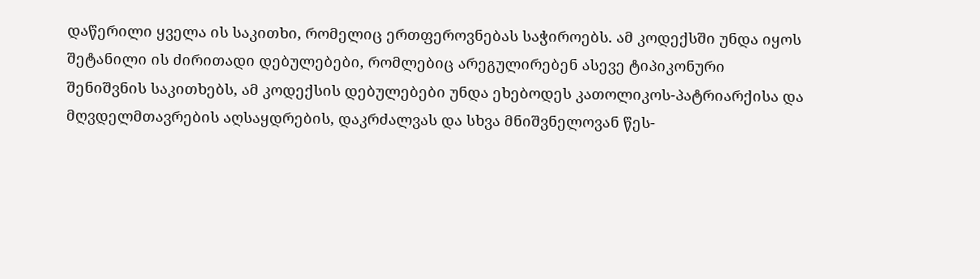დაწერილი ყველა ის საკითხი, რომელიც ერთფეროვნებას საჭიროებს. ამ კოდექსში უნდა იყოს შეტანილი ის ძირითადი დებულებები, რომლებიც არეგულირებენ ასევე ტიპიკონური შენიშვნის საკითხებს, ამ კოდექსის დებულებები უნდა ეხებოდეს კათოლიკოს-პატრიარქისა და მღვდელმთავრების აღსაყდრების, დაკრძალვას და სხვა მნიშვნელოვან წეს-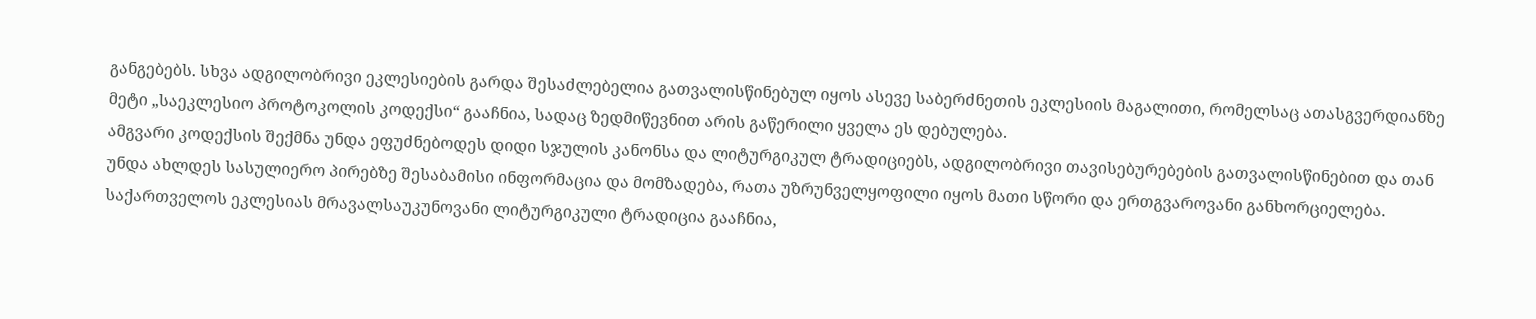განგებებს. სხვა ადგილობრივი ეკლესიების გარდა შესაძლებელია გათვალისწინებულ იყოს ასევე საბერძნეთის ეკლესიის მაგალითი, რომელსაც ათასგვერდიანზე მეტი „საეკლესიო პროტოკოლის კოდექსი“ გააჩნია, სადაც ზედმიწევნით არის გაწერილი ყველა ეს დებულება.
ამგვარი კოდექსის შექმნა უნდა ეფუძნებოდეს დიდი სჯულის კანონსა და ლიტურგიკულ ტრადიციებს, ადგილობრივი თავისებურებების გათვალისწინებით და თან უნდა ახლდეს სასულიერო პირებზე შესაბამისი ინფორმაცია და მომზადება, რათა უზრუნველყოფილი იყოს მათი სწორი და ერთგვაროვანი განხორციელება. საქართველოს ეკლესიას მრავალსაუკუნოვანი ლიტურგიკული ტრადიცია გააჩნია,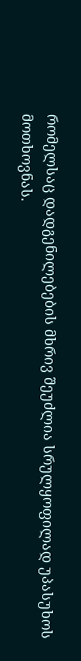რომელსაც დადგენილებების მხრივ შეუძლია სრულყოფილად უპასუხოს მოთხოვნას.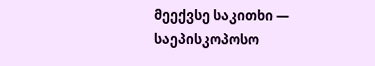მეექვსე საკითხი — საეპისკოპოსო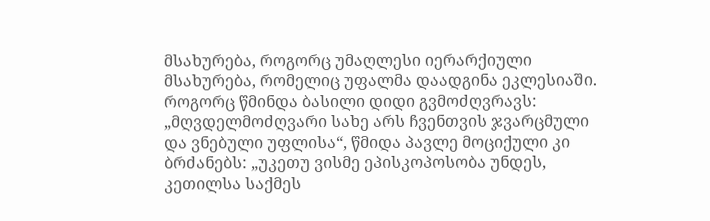მსახურება, როგორც უმაღლესი იერარქიული მსახურება, რომელიც უფალმა დაადგინა ეკლესიაში.
როგორც წმინდა ბასილი დიდი გვმოძღვრავს: „მღვდელმოძღვარი სახე არს ჩვენთვის ჯვარცმული და ვნებული უფლისა“, წმიდა პავლე მოციქული კი ბრძანებს: „უკეთუ ვისმე ეპისკოპოსობა უნდეს, კეთილსა საქმეს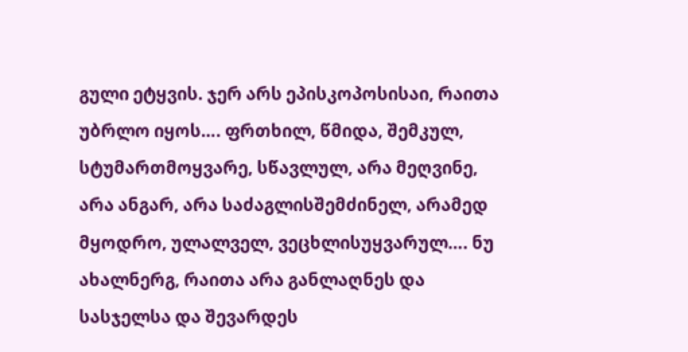გული ეტყვის. ჯერ არს ეპისკოპოსისაი, რაითა უბრლო იყოს…. ფრთხილ, წმიდა, შემკულ, სტუმართმოყვარე, სწავლულ, არა მეღვინე, არა ანგარ, არა საძაგლისშემძინელ, არამედ მყოდრო, ულალველ, ვეცხლისუყვარულ…. ნუ ახალნერგ, რაითა არა განლაღნეს და სასჯელსა და შევარდეს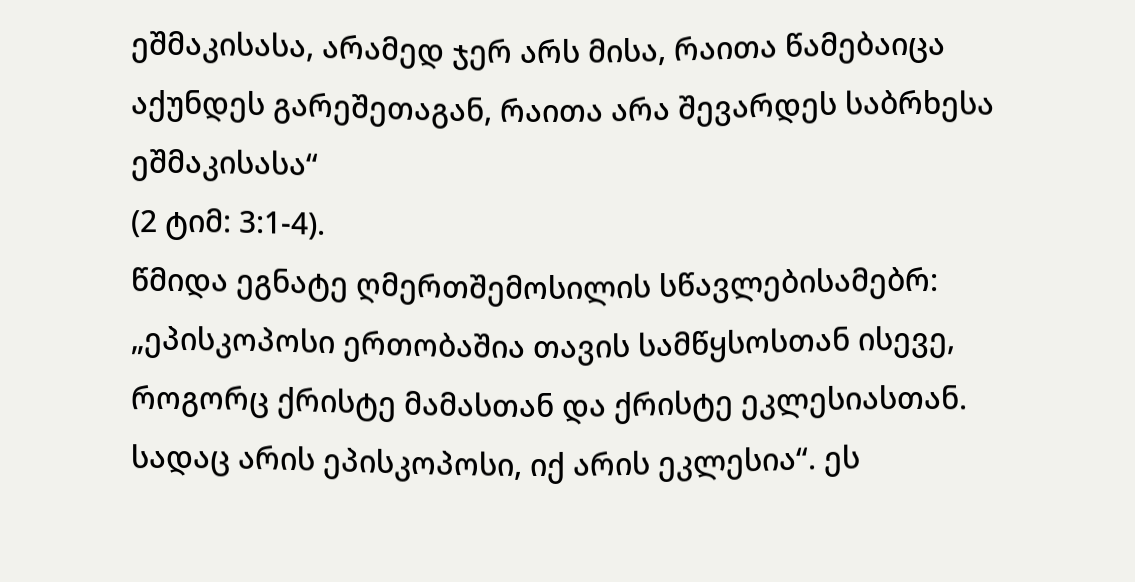ეშმაკისასა, არამედ ჯერ არს მისა, რაითა წამებაიცა აქუნდეს გარეშეთაგან, რაითა არა შევარდეს საბრხესა ეშმაკისასა“
(2 ტიმ: 3:1-4).
წმიდა ეგნატე ღმერთშემოსილის სწავლებისამებრ: „ეპისკოპოსი ერთობაშია თავის სამწყსოსთან ისევე, როგორც ქრისტე მამასთან და ქრისტე ეკლესიასთან. სადაც არის ეპისკოპოსი, იქ არის ეკლესია“. ეს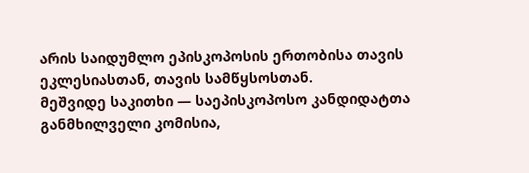არის საიდუმლო ეპისკოპოსის ერთობისა თავის ეკლესიასთან, თავის სამწყსოსთან.
მეშვიდე საკითხი — საეპისკოპოსო კანდიდატთა განმხილველი კომისია,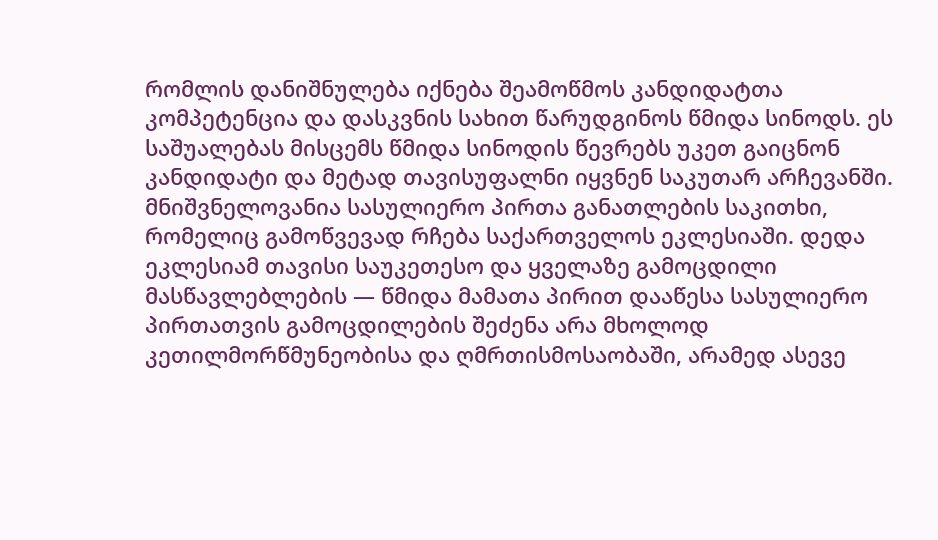რომლის დანიშნულება იქნება შეამოწმოს კანდიდატთა კომპეტენცია და დასკვნის სახით წარუდგინოს წმიდა სინოდს. ეს საშუალებას მისცემს წმიდა სინოდის წევრებს უკეთ გაიცნონ კანდიდატი და მეტად თავისუფალნი იყვნენ საკუთარ არჩევანში. მნიშვნელოვანია სასულიერო პირთა განათლების საკითხი, რომელიც გამოწვევად რჩება საქართველოს ეკლესიაში. დედა ეკლესიამ თავისი საუკეთესო და ყველაზე გამოცდილი მასწავლებლების — წმიდა მამათა პირით დააწესა სასულიერო პირთათვის გამოცდილების შეძენა არა მხოლოდ კეთილმორწმუნეობისა და ღმრთისმოსაობაში, არამედ ასევე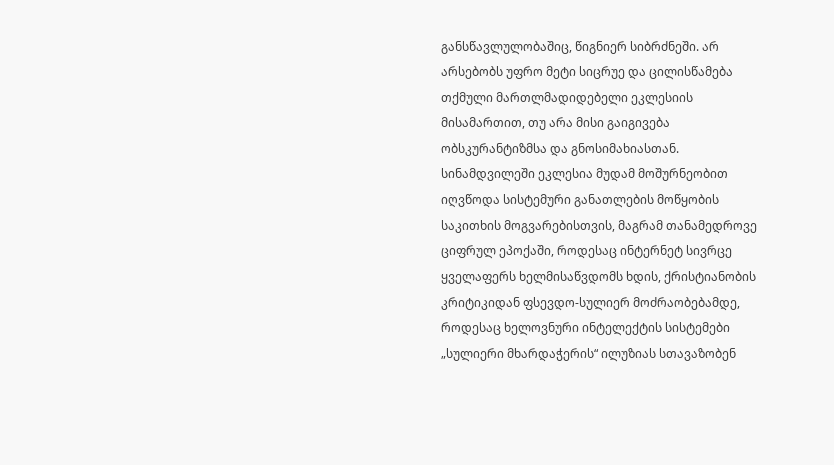განსწავლულობაშიც, წიგნიერ სიბრძნეში. არ არსებობს უფრო მეტი სიცრუე და ცილისწამება თქმული მართლმადიდებელი ეკლესიის მისამართით, თუ არა მისი გაიგივება ობსკურანტიზმსა და გნოსიმახიასთან.
სინამდვილეში ეკლესია მუდამ მოშურნეობით იღვწოდა სისტემური განათლების მოწყობის საკითხის მოგვარებისთვის, მაგრამ თანამედროვე ციფრულ ეპოქაში, როდესაც ინტერნეტ სივრცე ყველაფერს ხელმისაწვდომს ხდის, ქრისტიანობის კრიტიკიდან ფსევდო-სულიერ მოძრაობებამდე, როდესაც ხელოვნური ინტელექტის სისტემები „სულიერი მხარდაჭერის“ ილუზიას სთავაზობენ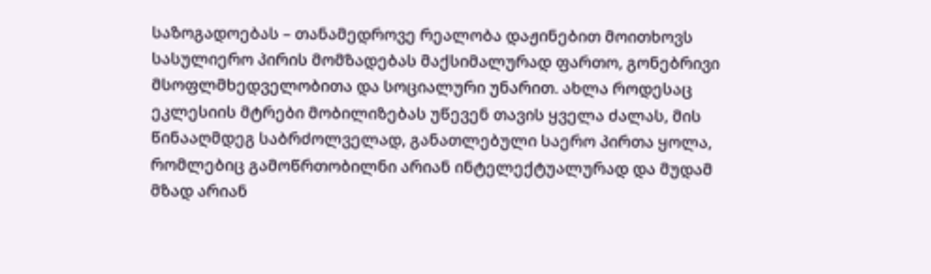საზოგადოებას – თანამედროვე რეალობა დაჟინებით მოითხოვს სასულიერო პირის მომზადებას მაქსიმალურად ფართო, გონებრივი მსოფლმხედველობითა და სოციალური უნარით. ახლა როდესაც ეკლესიის მტრები მობილიზებას უწევენ თავის ყველა ძალას, მის წინააღმდეგ საბრძოლველად, განათლებული საერო პირთა ყოლა, რომლებიც გამოწრთობილნი არიან ინტელექტუალურად და მუდამ მზად არიან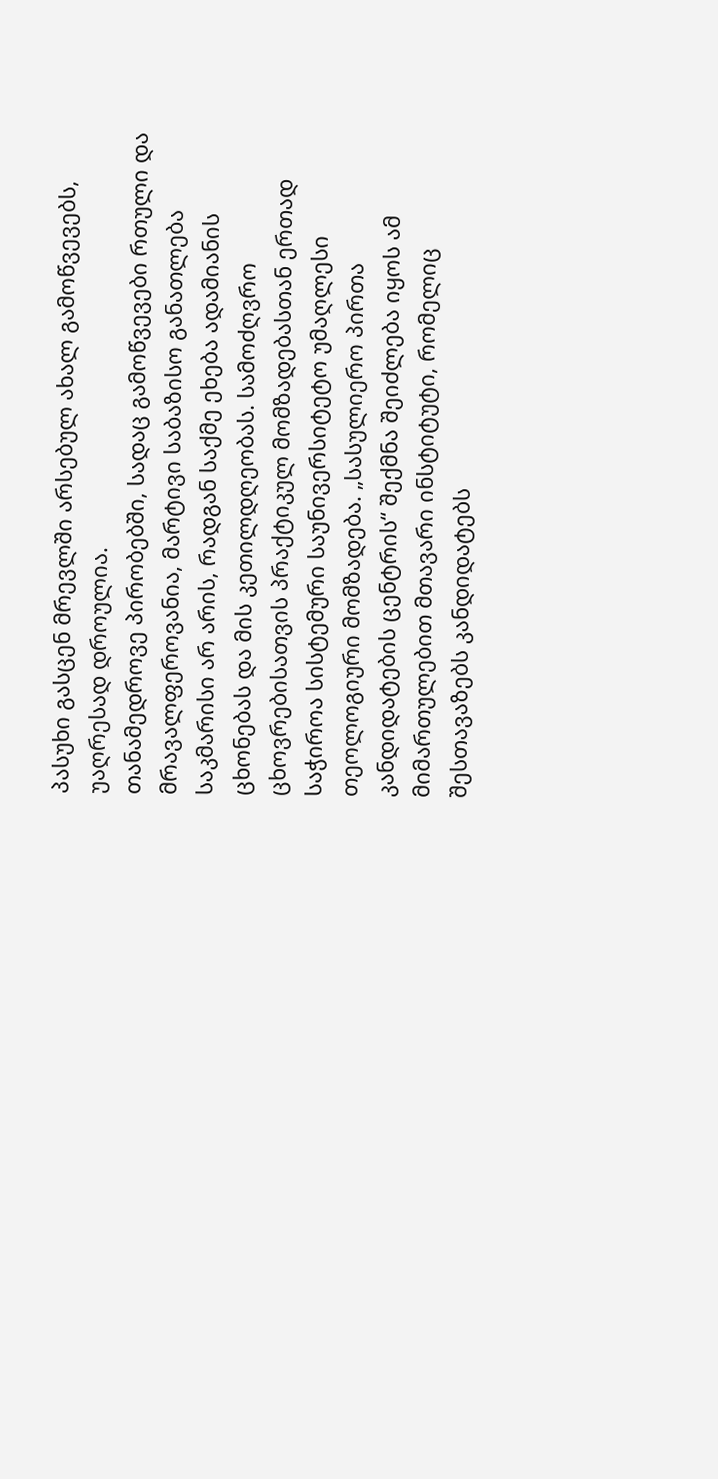პასუხი გასცენ მრევლში არსებულ ახალ გამოწვევებს, უაღრესად დროულია.
თანამედროვე პირობებში, სადაც გამოწვევები რთული და მრავალფეროვანია, მარტივი საბაზისო განათლება საკმარისი არ არის, რადგან საქმე ეხება ადამიანის ცხონებას და მის კეთილდღეობას. სამოძღვრო ცხოვრებისათვის პრაქტიკულ მომზადებასთან ერთად საჭიროა სისტემური საუნივერსიტეტო უმაღლესი თეოლოგიური მომზადება. „სასულიერო პირთა კანდიდატების ცენტრის“ შექმნა შეიძლება იყოს ამ მიმართულებით მთავარი ინსტიტუტი, რომელიც შესთავაზებს კანდიდატებს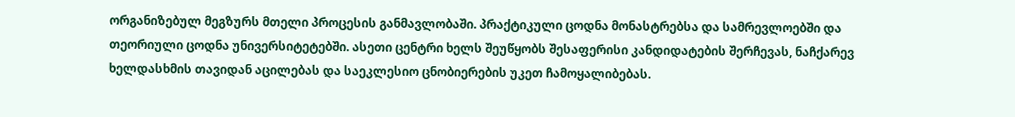ორგანიზებულ მეგზურს მთელი პროცესის განმავლობაში. პრაქტიკული ცოდნა მონასტრებსა და სამრევლოებში და თეორიული ცოდნა უნივერსიტეტებში. ასეთი ცენტრი ხელს შეუწყობს შესაფერისი კანდიდატების შერჩევას, ნაჩქარევ ხელდასხმის თავიდან აცილებას და საეკლესიო ცნობიერების უკეთ ჩამოყალიბებას.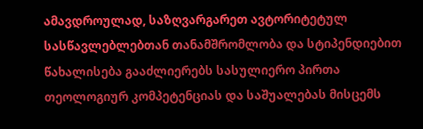ამავდროულად, საზღვარგარეთ ავტორიტეტულ სასწავლებლებთან თანამშრომლობა და სტიპენდიებით წახალისება გააძლიერებს სასულიერო პირთა თეოლოგიურ კომპეტენციას და საშუალებას მისცემს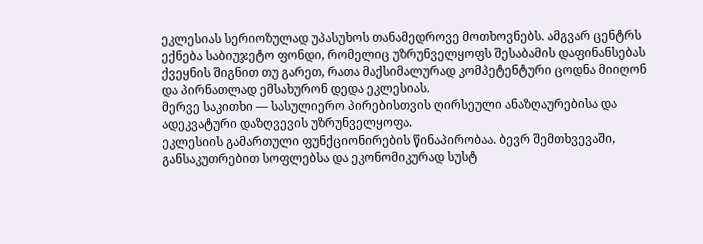ეკლესიას სერიოზულად უპასუხოს თანამედროვე მოთხოვნებს. ამგვარ ცენტრს ექნება საბიუჯეტო ფონდი, რომელიც უზრუნველყოფს შესაბამის დაფინანსებას ქვეყნის შიგნით თუ გარეთ, რათა მაქსიმალურად კომპეტენტური ცოდნა მიიღონ და პირნათლად ემსახურონ დედა ეკლესიას.
მერვე საკითხი — სასულიერო პირებისთვის ღირსეული ანაზღაურებისა და ადეკვატური დაზღვევის უზრუნველყოფა.
ეკლესიის გამართული ფუნქციონირების წინაპირობაა. ბევრ შემთხვევაში, განსაკუთრებით სოფლებსა და ეკონომიკურად სუსტ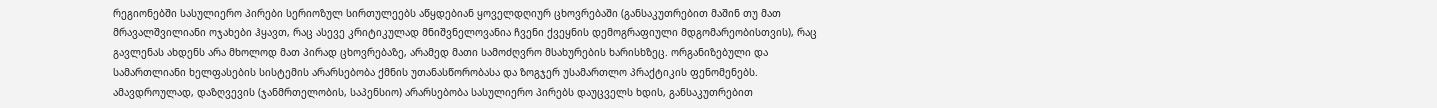რეგიონებში სასულიერო პირები სერიოზულ სირთულეებს აწყდებიან ყოველდღიურ ცხოვრებაში (განსაკუთრებით მაშინ თუ მათ მრავალშვილიანი ოჯახები ჰყავთ, რაც ასევე კრიტიკულად მნიშვნელოვანია ჩვენი ქვეყნის დემოგრაფიული მდგომარეობისთვის), რაც გავლენას ახდენს არა მხოლოდ მათ პირად ცხოვრებაზე, არამედ მათი სამოძღვრო მსახურების ხარისხზეც. ორგანიზებული და სამართლიანი ხელფასების სისტემის არარსებობა ქმნის უთანასწორობასა და ზოგჯერ უსამართლო პრაქტიკის ფენომენებს. ამავდროულად, დაზღვევის (ჯანმრთელობის, საპენსიო) არარსებობა სასულიერო პირებს დაუცველს ხდის, განსაკუთრებით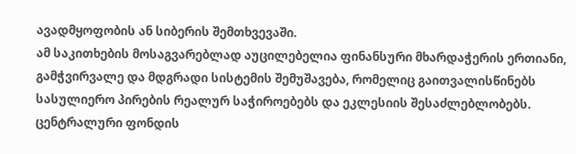ავადმყოფობის ან სიბერის შემთხვევაში.
ამ საკითხების მოსაგვარებლად აუცილებელია ფინანსური მხარდაჭერის ერთიანი, გამჭვირვალე და მდგრადი სისტემის შემუშავება, რომელიც გაითვალისწინებს სასულიერო პირების რეალურ საჭიროებებს და ეკლესიის შესაძლებლობებს. ცენტრალური ფონდის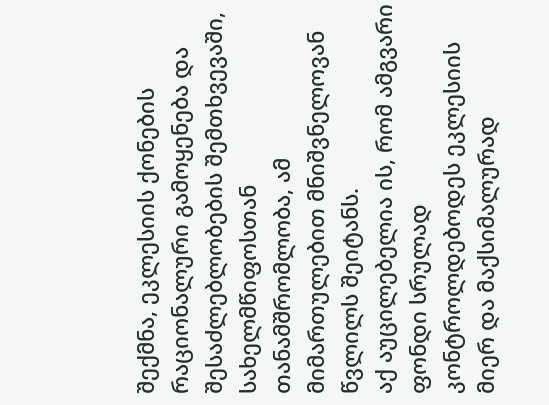შექმნა, ეკლესიის ქონების რაციონალური გამოყენება და შესაძლებლობების შემთხვევაში, სახელმწიფოსთან თანამშრომლობა, ამ მიმართულებით მნიშვნელოვან წვლილს შეიტანს.
აქ აუცილებელია ის, რომ ამგვარი ფონდი სრულად კონტროლდებოდეს ეკლესიის მიერ და მაქსიმალურად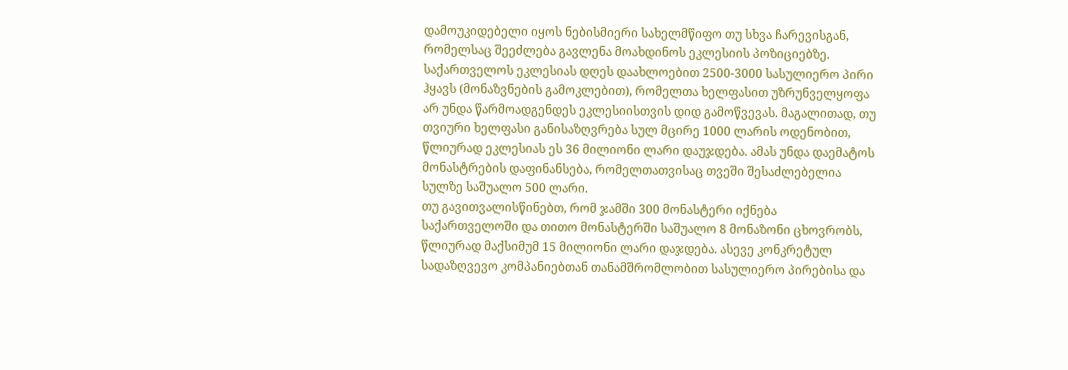დამოუკიდებელი იყოს ნებისმიერი სახელმწიფო თუ სხვა ჩარევისგან, რომელსაც შეეძლება გავლენა მოახდინოს ეკლესიის პოზიციებზე. საქართველოს ეკლესიას დღეს დაახლოებით 2500-3000 სასულიერო პირი ჰყავს (მონაზვნების გამოკლებით), რომელთა ხელფასით უზრუნველყოფა არ უნდა წარმოადგენდეს ეკლესიისთვის დიდ გამოწვევას. მაგალითად, თუ თვიური ხელფასი განისაზღვრება სულ მცირე 1000 ლარის ოდენობით, წლიურად ეკლესიას ეს 36 მილიონი ლარი დაუჯდება. ამას უნდა დაემატოს მონასტრების დაფინანსება, რომელთათვისაც თვეში შესაძლებელია სულზე საშუალო 500 ლარი.
თუ გავითვალისწინებთ, რომ ჯამში 300 მონასტერი იქნება საქართველოში და თითო მონასტერში საშუალო 8 მონაზონი ცხოვრობს, წლიურად მაქსიმუმ 15 მილიონი ლარი დაჯდება. ასევე კონკრეტულ სადაზღვევო კომპანიებთან თანამშრომლობით სასულიერო პირებისა და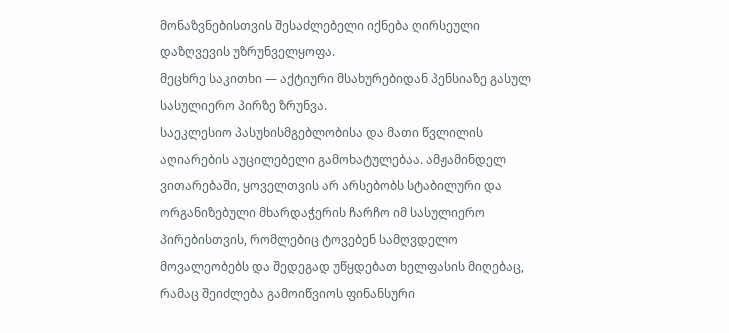მონაზვნებისთვის შესაძლებელი იქნება ღირსეული დაზღვევის უზრუნველყოფა.
მეცხრე საკითხი — აქტიური მსახურებიდან პენსიაზე გასულ სასულიერო პირზე ზრუნვა.
საეკლესიო პასუხისმგებლობისა და მათი წვლილის აღიარების აუცილებელი გამოხატულებაა. ამჟამინდელ ვითარებაში, ყოველთვის არ არსებობს სტაბილური და ორგანიზებული მხარდაჭერის ჩარჩო იმ სასულიერო პირებისთვის, რომლებიც ტოვებენ სამღვდელო მოვალეობებს და შედეგად უწყდებათ ხელფასის მიღებაც, რამაც შეიძლება გამოიწვიოს ფინანსური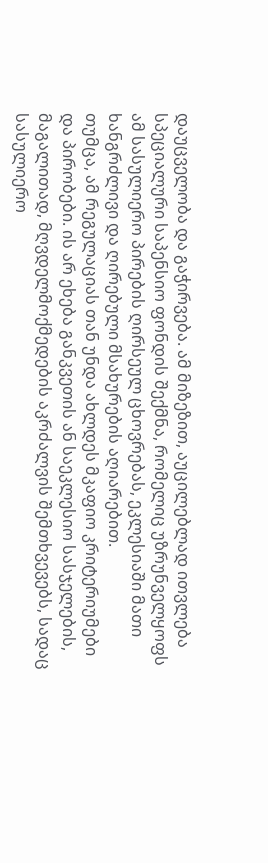დაუცველობა და გაჭირვება. ამ მიზეზით, აუცილებლად ითვლება სპეციალური საპენსიო ფონდის შექმნა, რომელიც უზრუნველყოფს ამ სასულიერო პირების ღირსეულ ცხოვრებას, ეკლესიაში მათი ხანგრძლივი და ღირებული მსახურების აღიარებით.
თუმცა, ამ რეგულაციას თან უნდა ახლდეს მკაფიო კრიტერიუმები და პირობები. ის არ ეხება განკვეთის ან საეკლესიო სასჯელების, მაგალითად, მღვდელმოქმედების აკრძალვის შემთხვევებს, სადაც სასულიერო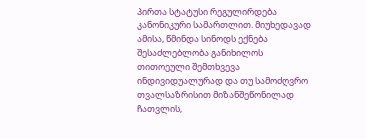პირთა სტატუსი რეგულირდება კანონიკური სამართლით. მიუხედავად ამისა, წმინდა სინოდს ექნება შესაძლებლობა განიხილოს თითოეული შემთხვევა ინდივიდუალურად და თუ სამოძღვრო თვალსაზრისით მიზანშეწონილად ჩათვლის,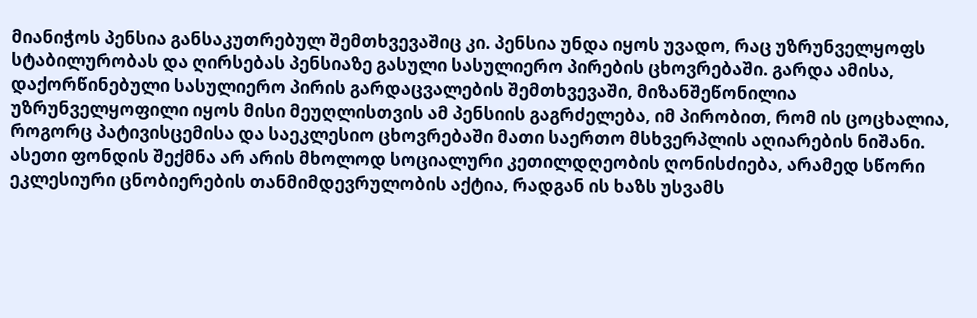მიანიჭოს პენსია განსაკუთრებულ შემთხვევაშიც კი. პენსია უნდა იყოს უვადო, რაც უზრუნველყოფს სტაბილურობას და ღირსებას პენსიაზე გასული სასულიერო პირების ცხოვრებაში. გარდა ამისა, დაქორწინებული სასულიერო პირის გარდაცვალების შემთხვევაში, მიზანშეწონილია უზრუნველყოფილი იყოს მისი მეუღლისთვის ამ პენსიის გაგრძელება, იმ პირობით, რომ ის ცოცხალია, როგორც პატივისცემისა და საეკლესიო ცხოვრებაში მათი საერთო მსხვერპლის აღიარების ნიშანი.
ასეთი ფონდის შექმნა არ არის მხოლოდ სოციალური კეთილდღეობის ღონისძიება, არამედ სწორი ეკლესიური ცნობიერების თანმიმდევრულობის აქტია, რადგან ის ხაზს უსვამს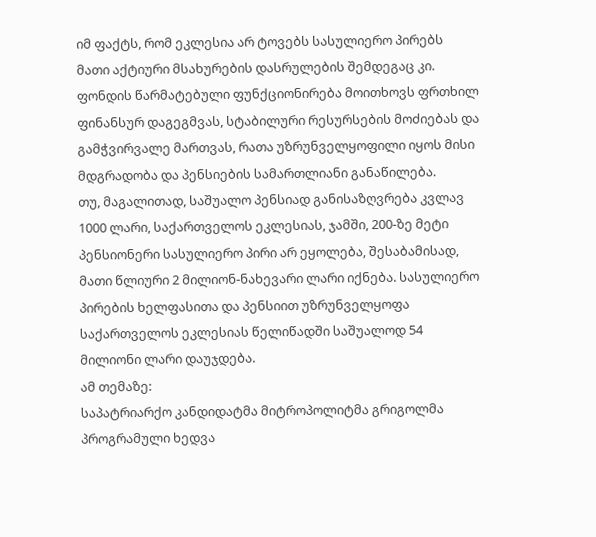იმ ფაქტს, რომ ეკლესია არ ტოვებს სასულიერო პირებს მათი აქტიური მსახურების დასრულების შემდეგაც კი. ფონდის წარმატებული ფუნქციონირება მოითხოვს ფრთხილ ფინანსურ დაგეგმვას, სტაბილური რესურსების მოძიებას და გამჭვირვალე მართვას, რათა უზრუნველყოფილი იყოს მისი მდგრადობა და პენსიების სამართლიანი განაწილება.
თუ, მაგალითად, საშუალო პენსიად განისაზღვრება კვლავ 1000 ლარი, საქართველოს ეკლესიას, ჯამში, 200-ზე მეტი პენსიონერი სასულიერო პირი არ ეყოლება, შესაბამისად, მათი წლიური 2 მილიონ-ნახევარი ლარი იქნება. სასულიერო პირების ხელფასითა და პენსიით უზრუნველყოფა საქართველოს ეკლესიას წელიწადში საშუალოდ 54 მილიონი ლარი დაუჯდება.
ამ თემაზე:
საპატრიარქო კანდიდატმა მიტროპოლიტმა გრიგოლმა პროგრამული ხედვა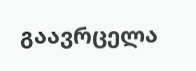გაავრცელა